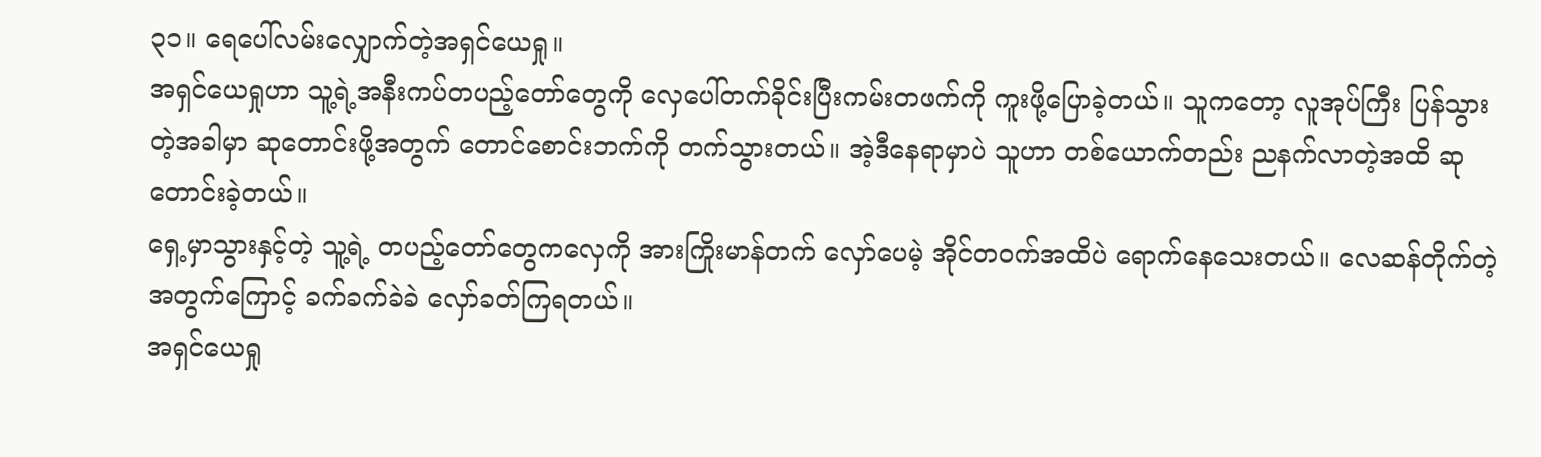၃၁။ ရေပေါ်လမ်းလျှောက်တဲ့အရှင်ယေရှု။
အရှင်ယေရှုဟာ သူ့ရဲ့အနီးကပ်တပည့်တော်တွေကို လှေပေါ်တက်ခိုင်းပြီးကမ်းတဖက်ကို ကူးဖို့ပြောခဲ့တယ်။ သူကတော့ လူအုပ်ကြီး ပြန်သွားတဲ့အခါမှာ ဆုတောင်းဖို့အတွက် တောင်စောင်းဘက်ကို တက်သွားတယ်။ အဲ့ဒီနေရာမှာပဲ သူဟာ တစ်ယောက်တည်း ညနက်လာတဲ့အထိ ဆုတောင်းခဲ့တယ်။
ရှေ့မှာသွားနှင့်တဲ့ သူ့ရဲ့ တပည့်တော်တွေကလှေကို အားကြိုးမာန်တက် လှော်ပေမဲ့ အိုင်တဝက်အထိပဲ ရောက်နေသေးတယ်။ လေဆန်တိုက်တဲ့အတွက်ကြောင့် ခက်ခက်ခဲခဲ လှော်ခတ်ကြရတယ်။
အရှင်ယေရှု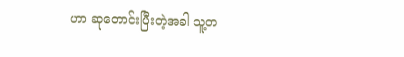ဟာ ဆုတောင်းပြီးတဲ့အခါ သူ့တ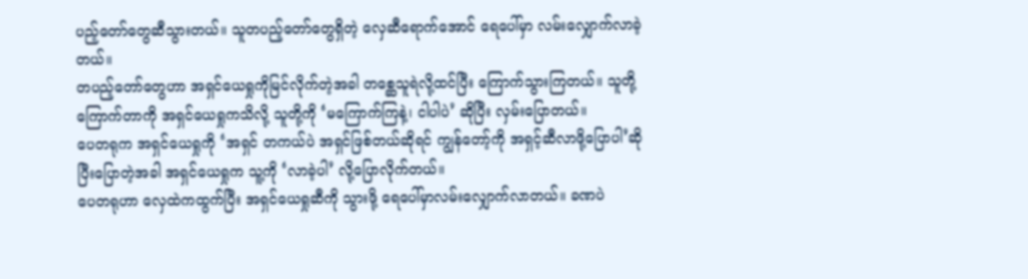ပည့်တော်တွေဆီသွားတယ်။ သူတပည့်တော်တွေရှိတဲ့ လှေဆီရောက်အောင် ရေပေါ်မှာ လမ်းလျှောက်လာခဲ့တယ်။
တပည့်တော်တွေဟာ အရှင်ယေရှုကိုမြင်လိုက်တဲ့အခါ တစ္ဆေသူရဲလို့ထင်ပြီး ကြောက်သွားကြတယ်။ သူတို့ကြောက်တာကို အရှင်ယေရှုကသိလို့ သူတို့ကို ‘မကြောက်ကြနဲ့၊ ငါပါပဲ’ ဆိုပြီး လှမ်းပြောတယ်။
ပေတရုက အရှင်ယေရှုကို ‘အရှင် တကယ်ပဲ အရှင်ဖြစ်တယ်ဆိုရင် ကျွန်တော့်ကို အရှင့်ဆီလာဖို့ပြောပါ’ဆို ပြီးပြောတဲ့အခါ အရှင်ယေရှုက သူ့ကို ‘လာခဲ့ပါ’ လို့ပြောလိုက်တယ်။
ပေတရုဟာ လှေထဲကထွက်ပြီး အရှင်ယေရှုဆီကို သွားဖို့ ရေပေါ်မှာလမ်းလျှောက်လာတယ်။ ခဏပဲ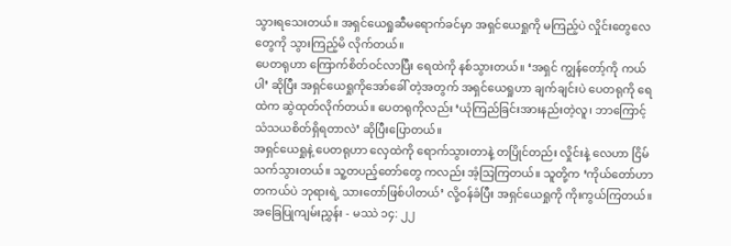သွားရသေးတယ်။ အရှင်ယေရှုဆီမရောက်ခင်မှာ အရှင်ယေရှုကို မကြည့်ပဲ လှိုင်းတွေလေတွေကို သွားကြည့်မိ လိုက်တယ်။
ပေတရုဟာ ကြောက်စိတ်ဝင်လာပြီး ရေထဲကို နစ်သွားတယ်။ ‘အရှင် ကျွန်တော့်ကို ကယ်ပါ’ ဆိုပြီး အရှင်ယေရှုကိုအော်ခေါ် တဲ့အတွက် အရှင်ယေရှုဟာ ချက်ချင်းပဲ ပေတရုကို ရေထဲက ဆွဲထုတ်လိုက်တယ်။ ပေတရုကိုလည်း ‘ယုံကြည်ခြင်းအားနည်းတဲ့လူ၊ ဘာကြောင့် သံသယစိတ်ရှိရတာလဲ’ ဆိုပြီးပြောတယ်။
အရှင်ယေရှုနဲ့ ပေတရုဟာ လှေထဲကို ရောက်သွားတာနဲ့ တပြိုင်တည်း လှိုင်းနဲ့ လေဟာ ငြိမ်သက်သွားတယ်။ သူ့တပည့်တော်တွေ ကလည်း အံ့သြကြတယ်။ သူတို့က ‘ကိုယ်တော်ဟာ တကယ်ပဲ ဘုရားရဲ့ သားတော်ဖြစ်ပါတယ်’ လို့ဝန်ခံပြီး အရှင်ယေရှုကို ကိုးကွယ်ကြတယ်။
အခြေပြုကျမ်းညွှန်း - မဿဲ ၁၄: ၂၂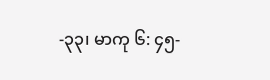-၃၃၊ မာကု ၆: ၄၅-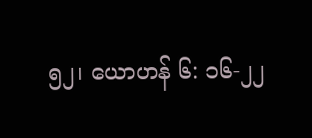၅၂၊ ယောဟန် ၆: ၁၆-၂၂